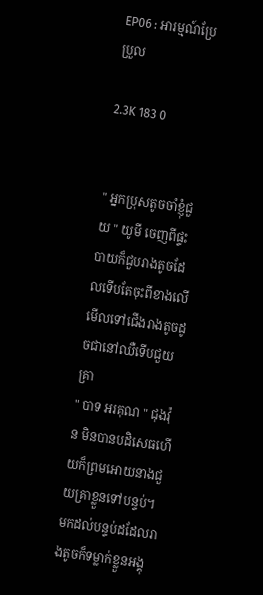EP06 : អារម្មណ៍ប្រែប្រួល

2.3K 183 0


" អ្នកប្រុសតូចចាំខ្ញុំជួយ " យូមី ចេញពីផ្ទះបាយក៏ជួបរាងតូចដែលទើបតែចុះពីខាងលើ មើលទៅជើងរាងតូចដូចជានៅឈឺទើបជួយគ្រា
" បាទ អរគុណ " ជុងវ៉ុន មិនបានបដិសេធហើយក៏ព្រមអោយនាងជួយគ្រាខ្លួនទៅបន្ទប់។ មកដល់បន្ទប់ដដែលរាងតូចក៏ទម្លាក់ខ្លួនអង្គុ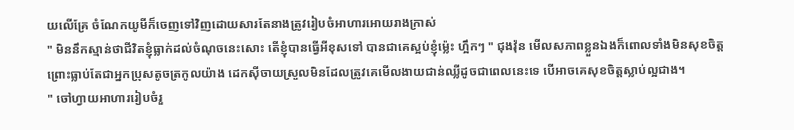យលើគ្រែ ចំណែកយូមីក៏ចេញទៅវិញដោយសារតែនាងត្រូវរៀបចំអាហារអោយរាងក្រាស់
" មិននឹកស្មាន់ថាជីវិតខ្ញុំធ្លាក់ដល់ចំណុចនេះសោះ តើខ្ញុំបានធ្វើអីខុសទៅ បានជាគេស្អប់ខ្ញុំម្ល៉េះ ហ្អឹកៗ " ជុងវ៉ុន មើលសភាពខ្លួនឯងក៏ពោលទាំងមិនសុខចិត្ត ព្រោះធ្លាប់តែជាអ្នកប្រុសតូចត្រកូលយ៉ាង ដេកសុីចាយស្រួលមិនដែលត្រូវគេមើលងាយជាន់ឈ្លីដូចជាពេលនេះទេ បើអាចគេសុខចិត្តស្លាប់ល្អជាង។
" ចៅហ្វាយអាហាររៀបចំរួ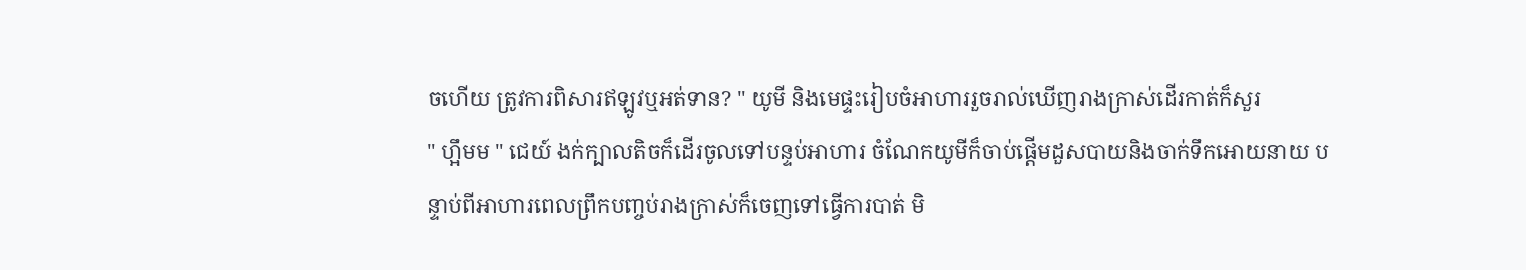ចហើយ ត្រូវការពិសារឥឡូវឬអត់ទាន? " យូមី និងមេផ្ទះរៀបចំអាហាររួចរាល់ឃើញរាងក្រាស់ដើរកាត់ក៏សួរ
" ហ្អឹមម " ជេយ៍ ងក់ក្បាលតិចក៏ដើរចូលទៅបន្ទប់អាហារ ចំណែកយូមីក៏ចាប់ផ្ដើមដួសបាយនិងចាក់ទឹកអោយនាយ បន្ទាប់ពីអាហារពេលព្រឹកបញ្ចប់រាងក្រាស់ក៏ចេញទៅធ្វើការបាត់ មិ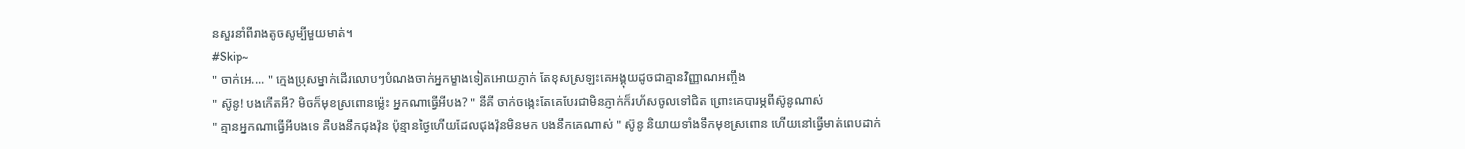នសួរនាំពីរាងតូចសូម្បីមួយមាត់។
#Skip~
" ចាក់អេ.... " ក្មេងប្រុសម្នាក់ដើរលោបៗបំណងចាក់អ្នកម្ខាងទៀតអោយភ្ញាក់ តែខុសស្រឡះគេអង្គុយដូចជាគ្មានវិញ្ញាណអញ្ចឹង
" ស៊ូនូ! បងកើតអី? មិចក៏មុខស្រពោនម្ល៉េះ អ្នកណាធ្វើអីបង? " នីគី ចាក់ចង្កេះតែគេបែរជាមិនភ្ញាក់ក៏រហ័សចូលទៅជិត ព្រោះគេបារម្ភពីស៊ូនូណាស់
" គ្មានអ្នកណាធ្វើអីបងទេ គឺបងនឹកជុងវ៉ុន ប៉ុន្មានថ្ងៃហើយដែលជុងវ៉ុនមិនមក បងនឹកគេណាស់ " ស៊ូនូ និយាយទាំងទឹកមុខស្រពោន ហើយនៅធ្វើមាត់ពេបដាក់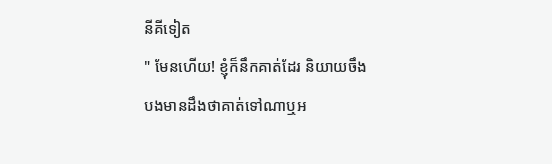នីគីទៀត
" មែនហើយ! ខ្ញុំក៏នឹកគាត់ដែរ និយាយចឹងបងមានដឹងថាគាត់ទៅណាឬអ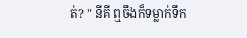ត់? " នីគី ឮចឹងក៏ទម្លាក់ទឹក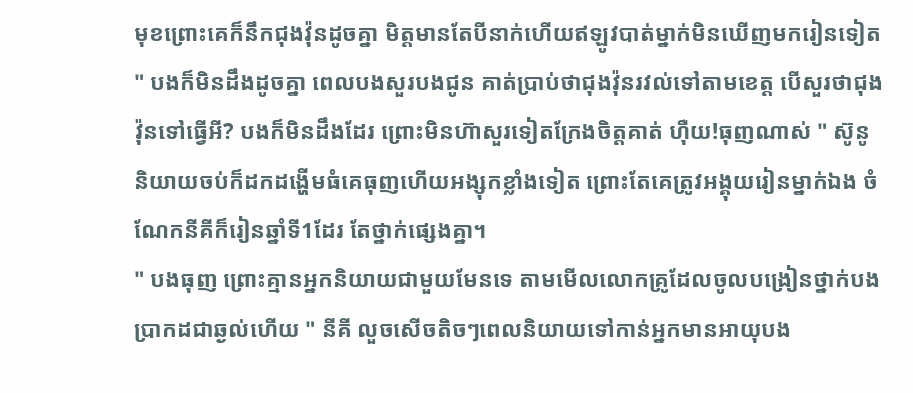មុខព្រោះគេក៏នឹកជុងវ៉ុនដូចគ្នា មិត្តមានតែបីនាក់ហើយឥឡូវបាត់ម្នាក់មិនឃើញមករៀនទៀត
" បងក៏មិនដឹងដូចគ្នា ពេលបងសួរបងជូន គាត់ប្រាប់ថាជុងវ៉ុនរវល់ទៅតាមខេត្ត បើសួរថាជុងវ៉ុនទៅធ្វើអី? បងក៏មិនដឹងដែរ ព្រោះមិនហ៊ាសួរទៀតក្រែងចិត្តគាត់ ហុឺយ!ធុញណាស់ " ស៊ូនូ និយាយចប់ក៏ដកដង្ហើមធំគេធុញហើយអង្សុកខ្លាំងទៀត ព្រោះតែគេត្រូវអង្គុយរៀនម្នាក់ឯង ចំណែកនីគីក៏រៀនឆ្នាំទី1ដែរ តែថ្នាក់ផ្សេងគ្នា។
" បងធុញ ព្រោះគ្មានអ្នកនិយាយជាមួយមែនទេ តាមមើលលោកគ្រូដែលចូលបង្រៀនថ្នាក់បងប្រាកដជាឆ្ងល់ហើយ " នីគី លួចសើចតិចៗពេលនិយាយទៅកាន់អ្នកមានអាយុបង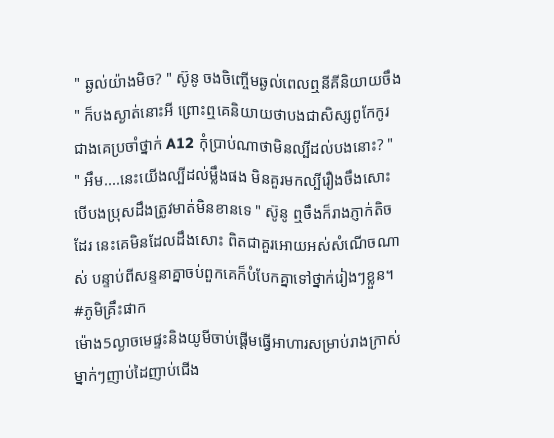" ឆ្ងល់យ៉ាងមិច? " ស៊ូនូ ចងចិញ្ចើមឆ្ងល់ពេលឮនីគីនិយាយចឹង
" ក៏បងស្ងាត់នោះអី ព្រោះឮគេនិយាយថាបងជាសិស្សពូកែកូរជាងគេប្រចាំថ្នាក់ A12 កុំប្រាប់ណាថាមិនល្បីដល់បងនោះ? "
" អឹម....នេះយើងល្បីដល់ម្លឹងផង មិនគួរមកល្បីរឿងចឹងសោះ បើបងប្រុសដឹងត្រូវមាត់មិនខានទេ " ស៊ូនូ ឮចឹងក៏រាងភ្ញាក់តិចដែរ នេះគេមិនដែលដឹងសោះ ពិតជាគួរអោយអស់សំណើចណាស់ បន្ទាប់ពីសន្ទនាគ្នាចប់ពួកគេក៏បំបែកគ្នាទៅថ្នាក់រៀងៗខ្លួន។
#ភូមិគ្រឹះផាក
ម៉ោង5ល្ងាចមេផ្ទះនិងយូមីចាប់ផ្ដើមធ្វើអាហារសម្រាប់រាងក្រាស់ ម្នាក់ៗញាប់ដៃញាប់ជើង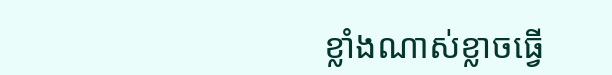ខ្លាំងណាស់ខ្លាចធ្វើ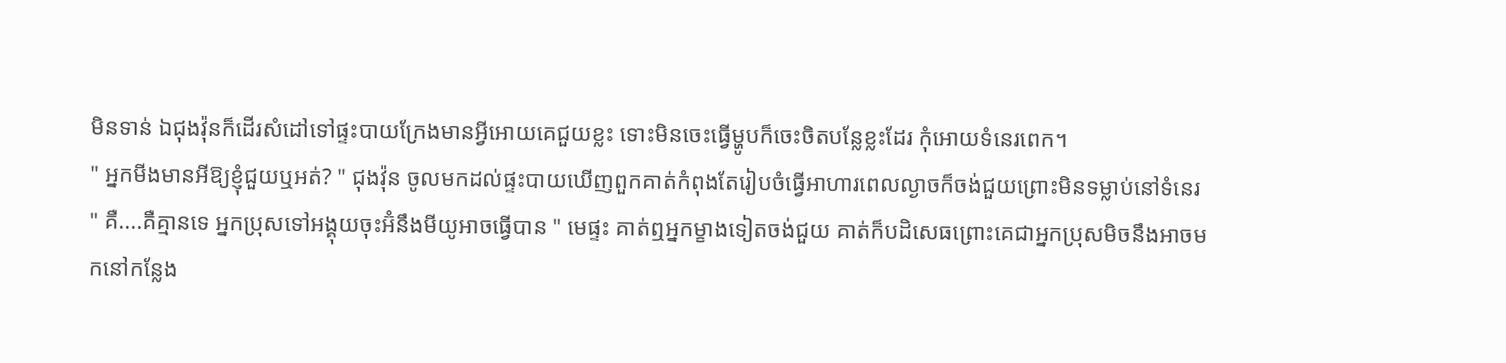មិនទាន់ ឯជុងវ៉ុនក៏ដើរសំដៅទៅផ្ទះបាយក្រែងមានអ្វីអោយគេជួយខ្លះ ទោះមិនចេះធ្វើម្ហូបក៏ចេះចិតបន្លែខ្លះដែរ កុំអោយទំនេរពេក។
" អ្នកមីងមានអីឱ្យខ្ញុំជួយឬអត់? " ជុងវ៉ុន ចូលមកដល់ផ្ទះបាយឃើញពួកគាត់កំពុងតែរៀបចំធ្វើអាហារពេលល្ងាចក៏ចង់ជួយព្រោះមិនទម្លាប់នៅទំនេរ
" គឺ....គឺគ្មានទេ អ្នកប្រុសទៅអង្គុយចុះអ៊ំនឹងមីយូអាចធ្វើបាន " មេផ្ទះ គាត់ឮអ្នកម្ខាងទៀតចង់ជួយ គាត់ក៏បដិសេធព្រោះគេជាអ្នកប្រុសមិចនឹងអាចមកនៅកន្លែង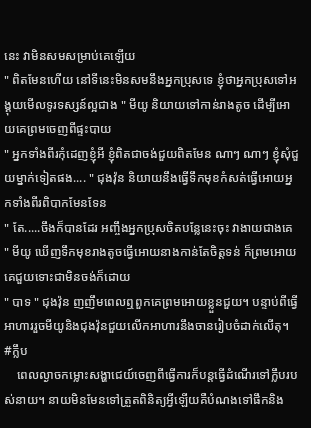នេះ វាមិនសមសម្រាប់គេឡើយ
" ពិតមែនហើយ នៅទីនេះមិនសមនឹងអ្នកប្រុសទេ ខ្ញុំថាអ្នកប្រុសទៅអង្គុយមើលទូរទស្សន៍ល្អជាង " មីយូ និយាយទៅកាន់រាងតូច ដើម្បីអោយគេព្រមចេញពីផ្ទះបាយ
" អ្នកទាំងពីរកុំដេញខ្ញុំអី ខ្ញុំពិតជាចង់ជួយពិតមែន ណាៗ ណាៗ ខ្ញុំសុំជួយម្នាក់ទៀតផង.... " ជុងវ៉ុន និយាយនឹងធ្វើទឹកមុខកំសត់ធ្វើអោយអ្នកទាំងពីរពិបាកមែនទែន
" តែ.....ចឹងក៏បានដែរ អញ្ចឹងអ្នកប្រុសចិតបន្លែនេះចុះ វាងាយជាងគេ " មីយូ ឃើញទឹកមុខរាងតូចធ្វើអោយនាងកាន់តែចិត្តទន់ ក៏ព្រមអោយគេជួយទោះជាមិនចង់ក៏ដោយ
" បាទ " ជុងវ៉ុន ញញឹមពេលឮពួកគេព្រមអោយខ្លួនជួយ។ បន្ទាប់ពីធ្វើអាហាររួចមីយូនិងជុងវ៉ុនជួយលើកអាហារនឹងចានរៀបចំដាក់លើតុ។
#ក្លឹប
    ពេលល្ងាចកម្លោះសង្ហាជេយ៍ចេញពីធ្វើការក៏បន្តធ្វើដំណើរទៅក្លឹបរបស់នាយ។ នាយមិនមែនទៅត្រួតពិនិត្យអ្វីឡើយគឺបំណងទៅផឹកនិង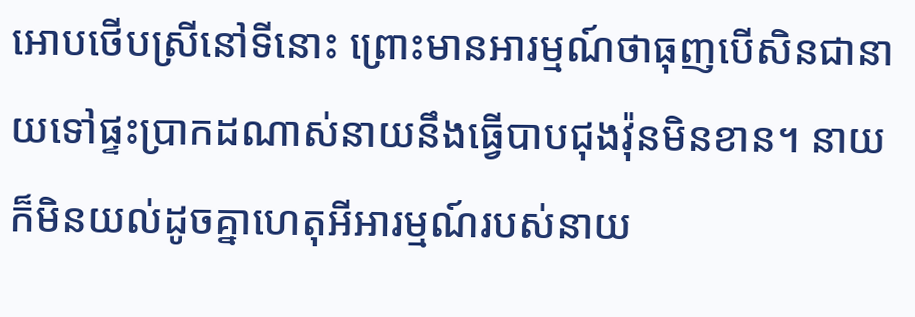អោបថើបស្រីនៅទីនោះ ព្រោះមានអារម្មណ៍ថាធុញបើសិនជានាយទៅផ្ទះប្រាកដណាស់នាយនឹងធ្វើបាបជុងវ៉ុនមិនខាន។ នាយក៏មិនយល់ដូចគ្នាហេតុអីអារម្មណ៍របស់នាយ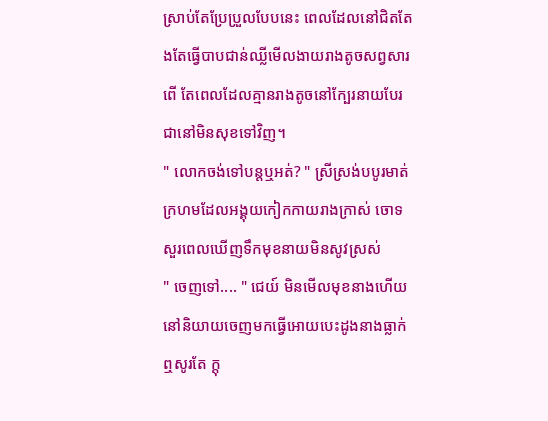ស្រាប់តែប្រែប្រួលបែបនេះ ពេលដែលនៅជិតតែងតែធ្វើបាបជាន់ឈ្លីមើលងាយរាងតូចសព្វសារពើ តែពេលដែលគ្មានរាងតូចនៅក្បែរនាយបែរជានៅមិនសុខទៅវិញ។
" លោកចង់ទៅបន្ដឬអត់? " ស្រីស្រង់បបូរមាត់ក្រហមដែលអង្គុយកៀកកាយរាងក្រាស់ ចោទសួរពេលឃើញទឹកមុខនាយមិនសូវស្រស់
" ចេញទៅ.... " ជេយ៍ មិនមើលមុខនាងហើយនៅនិយាយចេញមកធ្វើអោយបេះដូងនាងធ្លាក់ឮសូរតែ ក្ដុ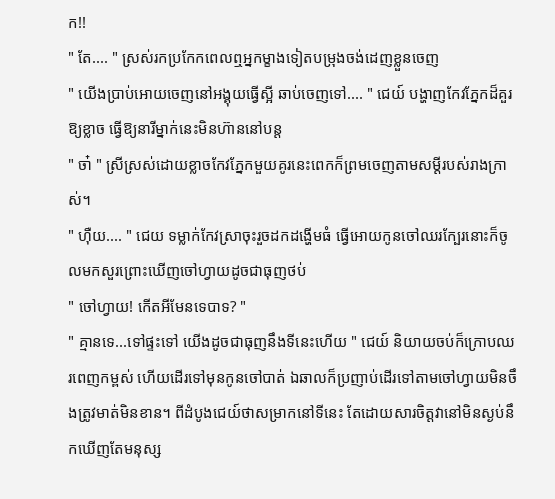ក!!
" តែ.... " ស្រស់រកប្រកែកពេលឮអ្នកម្ខាងទៀតបម្រុងចង់ដេញខ្លួនចេញ
" យើងប្រាប់អោយចេញនៅអង្គុយធ្វើស្អី ឆាប់ចេញទៅ.... " ជេយ៍ បង្ហាញកែវភ្នែកដ៏គួរឱ្យខ្លាច ធ្វើឱ្យនារីម្នាក់នេះមិនហ៊ាននៅបន្ដ
" ចា៎ " ស្រីស្រស់ដោយខ្លាចកែវភ្នែកមួយគូរនេះពេកក៏ព្រមចេញតាមសម្ដីរបស់រាងក្រាស់។
" ហុឺយ.... " ជេយ ទម្លាក់កែវស្រាចុះរួចដកដង្ហើមធំ ធ្វើអោយកូនចៅឈរក្បែរនោះក៏ចូលមកសួរព្រោះឃើញចៅហ្វាយដូចជាធុញថប់
" ចៅហ្វាយ! កើតអីមែនទេបាទ? "
" គ្មានទេ...ទៅផ្ទះទៅ យើងដូចជាធុញនឹងទីនេះហើយ " ជេយ៍ និយាយចប់ក៏ក្រោបឈរពេញកម្ពស់ ហើយដើរទៅមុនកូនចៅបាត់ ឯឆាលក៏ប្រញាប់ដើរទៅតាមចៅហ្វាយមិនចឹងត្រូវមាត់មិនខាន។ ពីដំបូងជេយ៍ថាសម្រាកនៅទីនេះ តែដោយសារចិត្តវានៅមិនស្ងប់នឹកឃើញតែមនុស្ស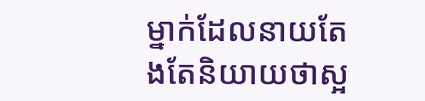ម្នាក់ដែលនាយតែងតែនិយាយថាស្អ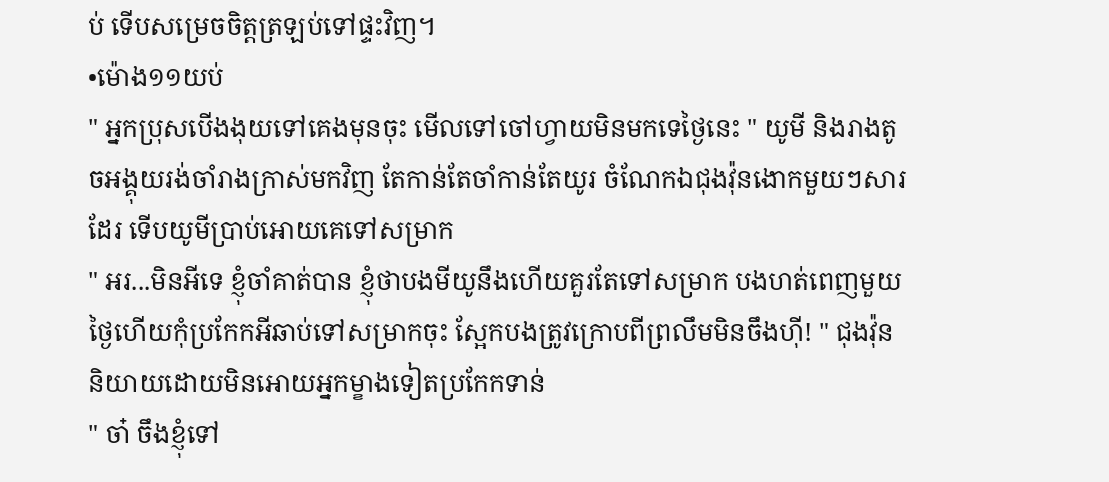ប់ ទើបសម្រេចចិត្តត្រឡប់ទៅផ្ទះវិញ។
•ម៉ោង១១យប់
" អ្នកប្រុសបើងងុយទៅគេងមុនចុះ មើលទៅចៅហ្វាយមិនមកទេថ្ងៃនេះ " យូមី និងរាងតូចអង្គុយរង់ចាំរាងក្រាស់មកវិញ តែកាន់តែចាំកាន់តែយូរ ចំណែកឯជុងវ៉ុនងោកមួយៗសារដែរ ទើបយូមីប្រាប់អោយគេទៅសម្រាក
" អរ...មិនអីទេ ខ្ញុំចាំគាត់បាន ខ្ញុំថាបងមីយូនឹងហើយគួរតែទៅសម្រាក បងហត់ពេញមួយថ្ងៃហើយកុំប្រកែកអីឆាប់ទៅសម្រាកចុះ ស្អែកបងត្រូវក្រោបពីព្រលឹមមិនចឹងហុី! " ជុងវ៉ុន និយាយដោយមិនអោយអ្នកម្ខាងទៀតប្រកែកទាន់
" ចា៎ ចឹងខ្ញុំទៅ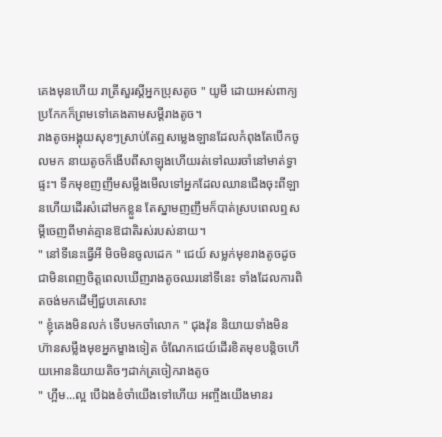គេងមុនហើយ រាត្រីសួរស្ដីអ្នកប្រុសតូច " យូមី ដោយអស់ពាក្យប្រកែកក៏ព្រមទៅគេងតាមសម្ដីរាងតូច។
រាងតូចអង្គុយសុខៗស្រាប់តែឮសម្លេងឡានដែលកំពុងតែបើកចូលមក នាយតូចក៏ងើបពីសាឡុងហើយរត់ទៅឈរចាំនៅមាត់ទ្វាផ្ទះ។ ទឹកមុខញញឹមសម្លឹងមើលទៅអ្នកដែលឈានជើងចុះពីឡានហើយដើរសំដៅមកខ្លួន តែស្នាមញញឹមក៏បាត់ស្របពេលឮសម្ដីចេញពីមាត់គ្មានឱជាតិរស់របស់នាយ។
" នៅទីនេះធ្វើអី មិចមិនចូលដេក " ជេយ៍ សម្លក់មុខរាងតូចដូចជាមិនពេញចិត្តពេលឃើញរាងតូចឈរនៅទីនេះ ទាំងដែលការពិតចង់មកដើម្បីជួបគេសោះ
" ខ្ញុំគេងមិនលក់ ទើបមកចាំលោក " ជុងវ៉ុន និយាយទាំងមិនហ៊ានសម្លឹងមុខអ្នកម្ខាងទៀត ចំណែកជេយ៍ដើរខិតមុខបន្ដិចហើយអោននិយាយតិចៗដាក់ត្រចៀករាងតូច
" ហ្អឹម...ល្អ បើឯងខំចាំយើងទៅហើយ អញ្ចឹងយើងមានរ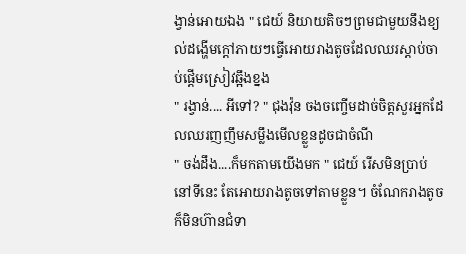ង្វាន់អោយឯង " ជេយ៍ និយាយតិចៗព្រមជាមួយនឹងខ្យល់ដង្ហើមក្ដៅភាយៗធ្វើអោយរាងតូចដែលឈរស្ដាប់ចាប់ផ្ដើមស្រៀវឆ្អឹងខ្នង
" រង្វាន់.... អីទៅ? " ជុងវ៉ុន ចងចញ្ចើមដាច់ចិត្តសួរអ្នកដែលឈរញញឹមសម្លឹងមើលខ្លួនដូចជាចំណី
" ចង់ដឹង....ក៏មកតាមយើងមក " ជេយ៍ រើសមិនប្រាប់នៅទីនេះ តែអោយរាងតូចទៅតាមខ្លួន។ ចំណែករាងតូចក៏មិនហ៊ានជំទា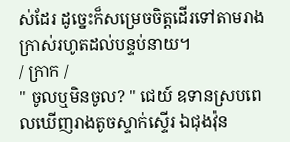ស់ដែរ ដូច្នេះក៏សម្រេចចិត្តដើរទៅតាមរាងក្រាស់រហូតដល់បន្ទប់នាយ។
/ ក្រាក /
" ចូលឬមិនចូល? " ជេយ៍ ឧទានស្របពេលឃើញរាងតូចស្ទាក់ស្ទើរ ឯជុងវ៉ុន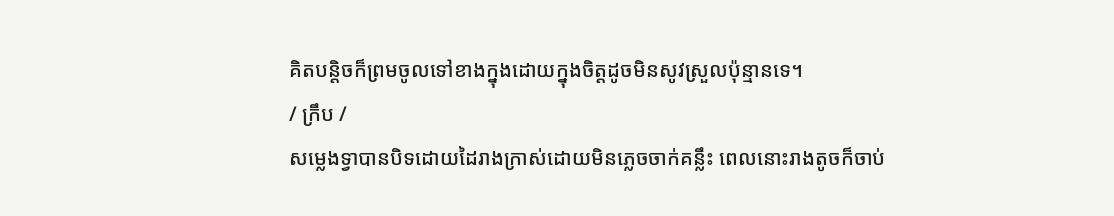គិតបន្ដិចក៏ព្រមចូលទៅខាងក្នុងដោយក្នុងចិត្តដូចមិនសូវស្រួលប៉ុន្មានទេ។
/ ក្រឹប /
សម្លេងទ្វាបានបិទដោយដៃរាងក្រាស់ដោយមិនភ្លេចចាក់គន្លឹះ ពេលនោះរាងតូចក៏ចាប់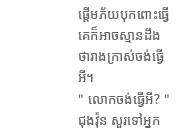ផ្ដើមភ័យបុកពោះធ្វើគេក៏អាចស្មានដឹងថារាងក្រាស់ចង់ធ្វើអី។
" លោកចង់ធ្វើអី? " ជុងវ៉ុន សួរទៅអ្នក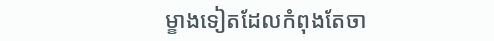ម្ខាងទៀតដែលកំពុងតែចា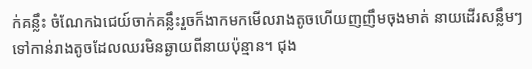ក់គន្លឹះ ចំណែកឯជេយ៍ចាក់គន្លឹះរួចក៏ងាកមកមើលរាងតូចហើយញញឹមចុងមាត់ នាយដើរសន្លឹមៗទៅកាន់រាងតូចដែលឈរមិនឆ្ងាយពីនាយប៉ុន្មាន។ ជុង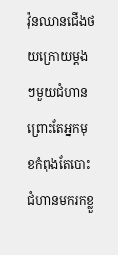វ៉ុនឈានជើងថយក្រោយម្ដងៗមួយជំហាន ព្រោះតែអ្នកមុខកំពុងតែបោះជំហានមករកខ្លួ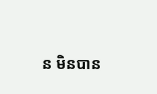ន មិនបាន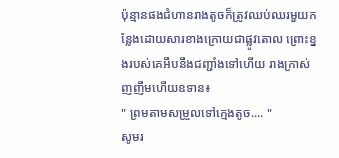ប៉ុន្មានផងជំហានរាងតូចក៏ត្រូវឈប់ឈរមួយកន្លែងដោយសារខាងក្រោយជាផ្លូវតោល ព្រោះខ្នងរបស់គេអឹបនឹងជញ្ជាំងទៅហើយ រាងក្រាស់ញញឹមហើយឧទាន៖
" ព្រមតាមសម្រួលទៅក្មេងតូច.... "
សូមរ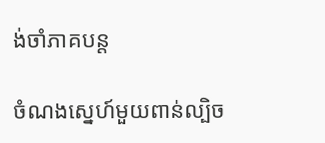ង់ចាំភាគបន្ដ

ចំណងស្នេហ៍មួយពាន់ល្បិច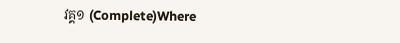វគ្គ១ (Complete)Where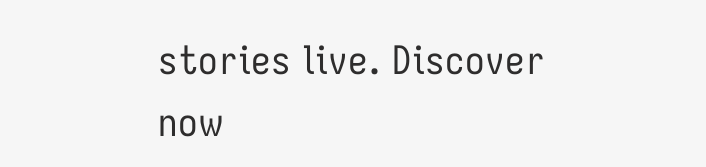stories live. Discover now